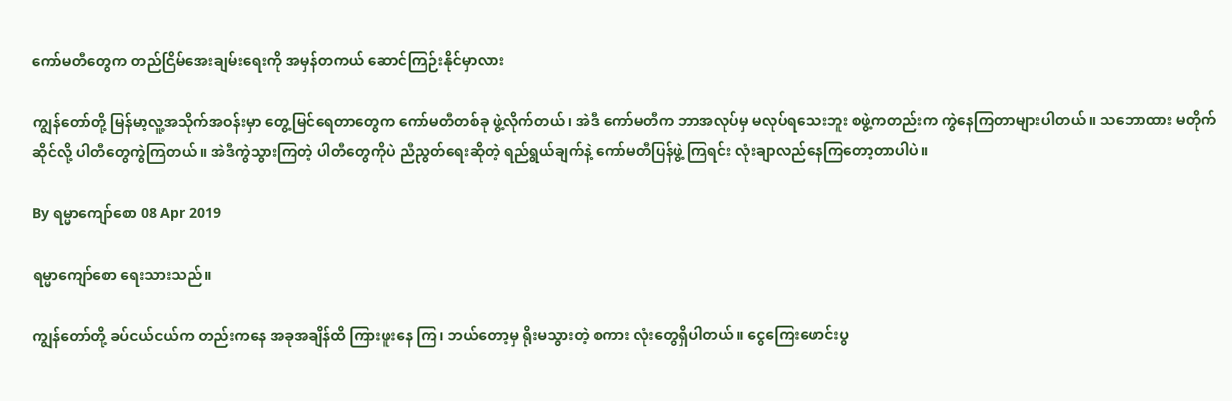ကော်မတီတွေက တည်ငြိမ်အေးချမ်းရေးကို အမှန်တကယ် ဆောင်ကြဉ်းနိုင်မှာလား

ကျွန်တော်တို့ မြန်မာ့လူ့အသိုက်အဝန်းမှာ တွေ့မြင်ရေတာတွေက ကော်မတီတစ်ခု ဖွဲ့လိုက်တယ်၊ အဲဒီ ကော်မတီက ဘာအလုပ်မှ မလုပ်ရသေးဘူး စဖွဲ့ကတည်းက ကွဲနေကြတာများပါတယ်။ သဘောထား မတိုက်ဆိုင်လို့ ပါတီတွေကွဲကြတယ်။ အဲဒီကွဲသွားကြတဲ့ ပါတီတွေကိုပဲ ညီညွတ်ရေးဆိုတဲ့ ရည်ရွယ်ချက်နဲ့ ကော်မတီပြန်ဖွဲ့ ကြရင်း လုံးချာလည်နေကြတော့တာပါပဲ။

By ရမ္မာကျော်စော 08 Apr 2019

ရမ္မာကျော်စော ရေးသားသည်။

ကျွန်တော်တို့ ခပ်ငယ်ငယ်က တည်းကနေ အခုအချိန်ထိ ကြားဖူးနေ ကြ၊ ဘယ်တော့မှ ရိုးမသွားတဲ့ စကား လုံးတွေရှိပါတယ်။ ငွေကြေးဖောင်းပွ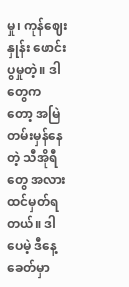မှု၊ ကုန်ဈေးနှုန်း ဖောင်းပွမှုတဲ့။ ဒါတွေက တော့ အမြဲတမ်းမှန်နေတဲ့ သီအိုရီတွေ အလား ထင်မှတ်ရတယ်။ ဒါပေမဲ့ ဒီနေ့ ခေတ်မှာ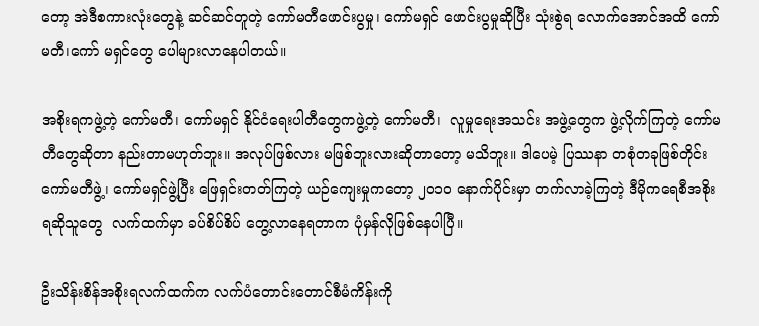တော့ အဲဒီစကားလုံးတွေနဲ့ ဆင်ဆင်တူတဲ့ ကော်မတီဖောင်းပွမှု၊ ကော်မရှင် ဖောင်းပွမှုဆိုပြီး သုံးစွဲရ လောက်အောင်အထိ ကော်မတီ၊ကော် မရှင်တွေ ပေါများလာနေပါတယ်။

အစိုးရကဖွဲ့တဲ့ ကော်မတီ၊ ကော်မရှင် နိုင်ငံရေးပါတီတွေကဖွဲ့တဲ့ ကော်မတီ၊  လူမှုရေးအသင်း အဖွဲ့တွေက ဖွဲ့လိုက်ကြတဲ့ ကော်မတီတွေဆိုတာ နည်းတာမဟုတ်ဘူး။ အလုပ်ဖြစ်လား မဖြစ်ဘူးလားဆိုတာတော့ မသိဘူး။ ဒါပေမဲ့ ပြဿနာ တစုံတခုဖြစ်တိုင်း ကော်မတီဖွဲ့၊ ကော်မရှင်ဖွဲ့ပြီး ဖြေရှင်းတတ်ကြတဲ့ ယဉ်ကျေးမှုကတော့ ၂၀၁၀ နောက်ပိုင်းမှာ တက်လာခဲ့ကြတဲ့ ဒီမိုကရေစီအစိုးရဆိုသူတွေ  လက်ထက်မှာ ခပ်စိပ်စိပ် တွေ့လာနေရတာက ပုံမှန်လိုဖြစ်နေပါပြီ။

ဦးသိန်းစိန်အစိုးရလက်ထက်က လက်ပံတောင်းတောင်စီမံကိန်းကို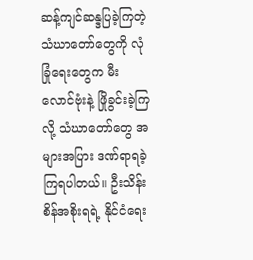ဆန့်ကျင်ဆန္ဒပြခဲ့ကြတဲ့ သံဃာတော်တွေကို လုံခြုံရေးတွေက မီးလောင်ဗုံးနဲ့ ဖြိုခွင်းခဲ့ကြလို့ သံဃာတော်တွေ အများအပြား ဒဏ်ရာရခဲ့ကြရပါတယ်။ ဦးသိန်းစိန်အစိုးရရဲ့ နိုင်ငံရေး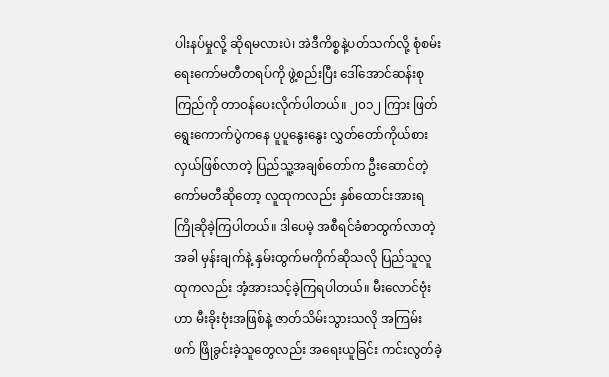ပါးနပ်မှုလို့ ဆိုရမလားပဲ၊ အဲဒီကိစ္စနဲ့ပတ်သက်လို့ စုံစမ်းရေးကော်မတီတရပ်ကို ဖွဲ့စည်းပြီး ဒေါ်အောင်ဆန်းစုကြည်ကို တာဝန်ပေးလိုက်ပါတယ်။ ၂၀၁၂ ကြား ဖြတ်ရွေးကောက်ပွဲကနေ ပူပူနွေးနွေး လွှတ်တော်ကိုယ်စားလှယ်ဖြစ်လာတဲ့ ပြည်သူ့အချစ်တော်က ဦးဆောင်တဲ့ ကော်မတီဆိုတော့ လူထုကလည်း နှစ်ထောင်းအားရ ကြိုဆိုခဲ့ကြပါတယ်။ ဒါပေမဲ့ အစီရင်ခံစာထွက်လာတဲ့အခါ မှန်းချက်နဲ့ နှမ်းထွက်မကိုက်ဆိုသလို ပြည်သူလူထုကလည်း အံ့အားသင့်ခဲ့ကြရပါတယ်။ မီးလောင်ဗုံးဟာ မီးခိုးဗုံးအဖြစ်နဲ့ ဇာတ်သိမ်းသွားသလို အကြမ်းဖက် ဖြိုခွင်းခဲ့သူတွေလည်း အရေးယူခြင်း ကင်းလွတ်ခဲ့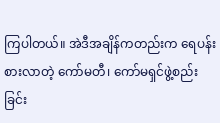ကြပါတယ်။ အဲဒီအချိန်ကတည်းက ရေပန်းစားလာတဲ့ ကော်မတီ၊ ကော်မရှင်ဖွဲ့စည်းခြင်း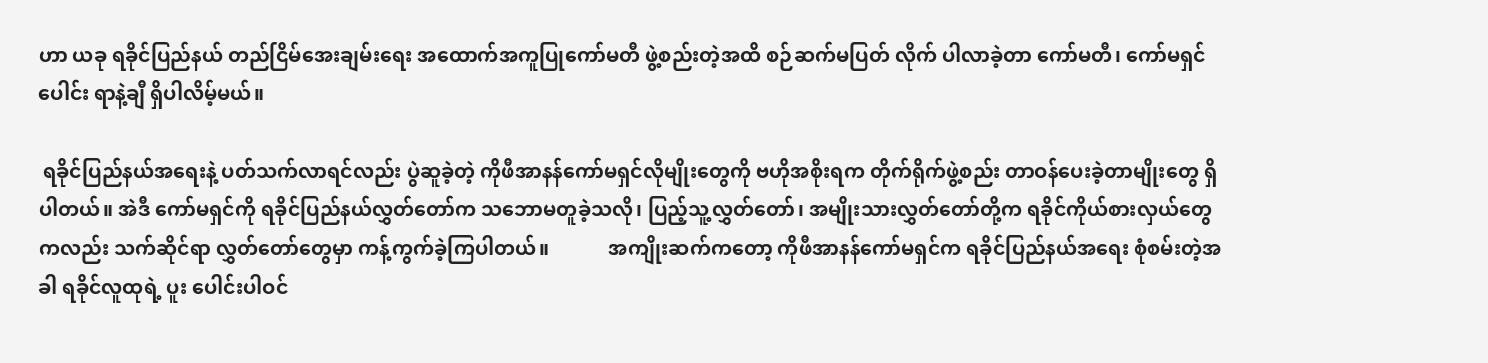ဟာ ယခု ရခိုင်ပြည်နယ် တည်ငြိမ်အေးချမ်းရေး အထောက်အကူပြုကော်မတီ ဖွဲ့စည်းတဲ့အထိ စဉ်ဆက်မပြတ် လိုက် ပါလာခဲ့တာ ကော်မတီ၊ ကော်မရှင်ပေါင်း ရာနဲ့ချီ ရှိပါလိမ့်မယ်။

 ရခိုင်ပြည်နယ်အရေးနဲ့ ပတ်သက်လာရင်လည်း ပွဲဆူခဲ့တဲ့ ကိုဖီအာနန်ကော်မရှင်လိုမျိုးတွေကို ဗဟိုအစိုးရက တိုက်ရိုက်ဖွဲ့စည်း တာဝန်ပေးခဲ့တာမျိုးတွေ ရှိပါတယ်။ အဲဒီ ကော်မရှင်ကို ရခိုင်ပြည်နယ်လွှတ်တော်က သဘောမတူခဲ့သလို၊ ပြည့်သူ့လွှတ်တော်၊ အမျိုးသားလွှတ်တော်တို့က ရခိုင်ကိုယ်စားလှယ်တွေကလည်း သက်ဆိုင်ရာ လွှတ်တော်တွေမှာ ကန့်ကွက်ခဲ့ကြပါတယ်။            အကျိုးဆက်ကတော့ ကိုဖီအာနန်ကော်မရှင်က ရခိုင်ပြည်နယ်အရေး စုံစမ်းတဲ့အခါ ရခိုင်လူထုရဲ့ ပူး ပေါင်းပါဝင်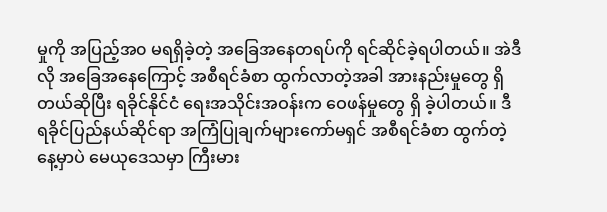မှုကို အပြည့်အ၀ မရရှိခဲ့တဲ့ အခြေအနေတရပ်ကို ရင်ဆိုင်ခဲ့ရပါတယ်။ အဲဒီလို အခြေအနေကြောင့် အစီရင်ခံစာ ထွက်လာတဲ့အခါ အားနည်းမှုတွေ ရှိတယ်ဆိုပြီး ရခိုင်နိုင်ငံ ရေးအသိုင်းအဝန်းက ဝေဖန်မှုတွေ ရှိ ခဲ့ပါတယ်။ ဒီ ရခိုင်ပြည်နယ်ဆိုင်ရာ အကြံပြုချက်များကော်မရှင် အစီရင်ခံစာ ထွက်တဲ့နေ့မှာပဲ မေယုဒေသမှာ ကြီးမား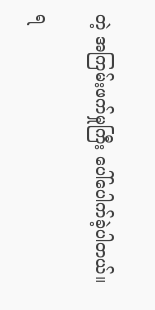တဲ့ အကြမ်းဖက်မှုကြီး ပေါ်ပေါက်ခဲ့ပါတယ်။

ရ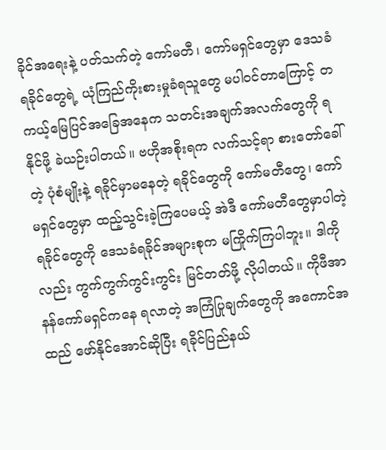ခိုင်အရေးနဲ့ ပတ်သက်တဲ့ ကော်မတီ၊ ကော်မရှင်တွေမှာ ဒေသခံ ရခိုင်တွေရဲ့ ယုံကြည်ကိုးစားမှုခံရသူတွေ မပါဝင်တာကြောင့် တကယ့်မြေပြင်အခြေအနေက သတင်းအချက်အလက်တွေကို ရနိုင်ဖို့ ခဲယဉ်းပါတယ်။ ဗဟိုအစိုးရက လက်သင့်ရာ စားတော်ခေါ်တဲ့ ပုံစံမျိုးနဲ့ ရခိုင်မှာမနေတဲ့ ရခိုင်တွေကို ကော်မတီတွေ၊ ကော်မရှင်တွေမှာ ထည့်သွင်းခဲ့ကြပေမယ့် အဲဒီ ကော်မတီတွေမှာပါတဲ့ ရခိုင်တွေကို ဒေသခံရခိုင်အများစုက မကြိုက်ကြပါဘူး။ ဒါကိုလည်း ကွက်ကွက်ကွင်းကွင်း မြင်တတ်ဖို့ လိုပါတယ်။ ကိုဖီအာနန်ကော်မရှင်ကနေ ရလာတဲ့ အကြံပြုချက်တွေကို အကောင်အထည် ဖော်နိုင်အောင်ဆိုပြီး ရခိုင်ပြည်နယ်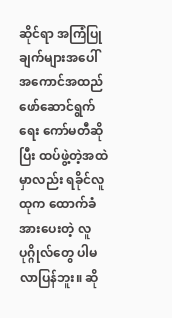ဆိုင်ရာ အကြံပြုချက်များအပေါ် အကောင်အထည် ဖော်ဆောင်ရွက်ရေး ကော်မတီဆိုပြီး ထပ်ဖွဲ့တဲ့အထဲမှာလည်း ရခိုင်လူထုက ထောက်ခံအားပေးတဲ့ လူပုဂ္ဂိုလ်တွေ ပါမလာပြန်ဘူး။ ဆို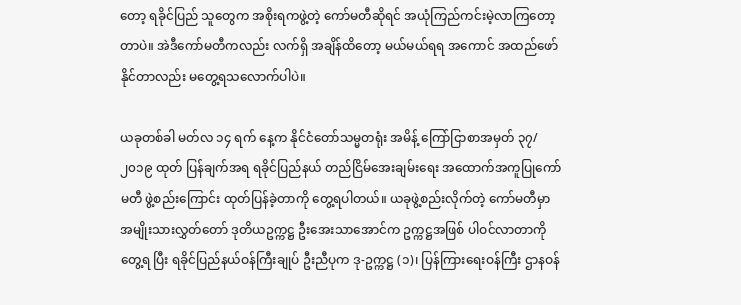တော့ ရခိုင်ပြည် သူတွေက အစိုးရကဖွဲ့တဲ့ ကော်မတီဆိုရင် အယုံကြည်ကင်းမဲ့လာကြတော့တာပဲ။ အဲဒီကော်မတီကလည်း လက်ရှိ အချိန်ထိတော့ မယ်မယ်ရရ အကောင် အထည်ဖော်နိုင်တာလည်း မတွေ့ရသလောက်ပါပဲ။

ယခုတစ်ခါ မတ်လ ၁၄ ရက် နေ့က နိုင်ငံတော်သမ္မတရုံး အမိန့် ကြော်ငြာစာအမှတ် ၃၇/ ၂၀၁၉ ထုတ် ပြန်ချက်အရ ရခိုင်ပြည်နယ် တည်ငြိမ်အေးချမ်းရေး အထောက်အကူပြုကော်မတီ ဖွဲ့စည်းကြောင်း ထုတ်ပြန်ခဲ့တာကို တွေ့ရပါတယ်။ ယခုဖွဲ့စည်းလိုက်တဲ့ ကော်မတီမှာ အမျိုးသားလွှတ်တော် ဒုတိယဥက္ကဋ္ဌ ဦးအေးသာအောင်က ဥက္ကဋ္ဌအဖြစ် ပါဝင်လာတာကိုတွေ့ရ ပြီး ရခိုင်ပြည်နယ်ဝန်ကြီးချုပ် ဦးညီပုက ဒု-ဥက္ကဋ္ဌ (၁)၊ ပြန်ကြားရေးဝန်ကြီး ဌာနဝန်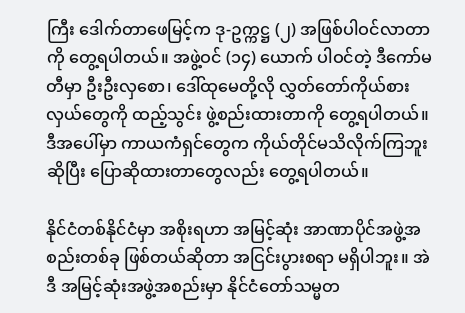ကြီး ဒေါက်တာဖေမြင့်က ဒု-ဥက္ကဋ္ဌ (၂) အဖြစ်ပါဝင်လာတာကို တွေ့ရပါတယ်။ အဖွဲ့ဝင် (၁၄) ယောက် ပါဝင်တဲ့ ဒီကော်မတီမှာ ဦးဦးလှစော၊ ဒေါ်ထုမေတို့လို လွှတ်တော်ကိုယ်စား လှယ်တွေကို ထည့်သွင်း ဖွဲ့စည်းထားတာကို တွေ့ရပါတယ်။ ဒီအပေါ်မှာ ကာယကံရှင်တွေက ကိုယ်တိုင်မသိလိုက်ကြဘူးဆိုပြီး ပြောဆိုထားတာတွေလည်း တွေ့ရပါတယ်။

နိုင်ငံတစ်နိုင်ငံမှာ အစိုးရဟာ အမြင့်ဆုံး အာဏာပိုင်အဖွဲ့အစည်းတစ်ခု ဖြစ်တယ်ဆိုတာ အငြင်းပွားစရာ မရှိပါဘူး။ အဲဒီ အမြင့်ဆုံးအဖွဲ့အစည်းမှာ နိုင်ငံတော်သမ္မတ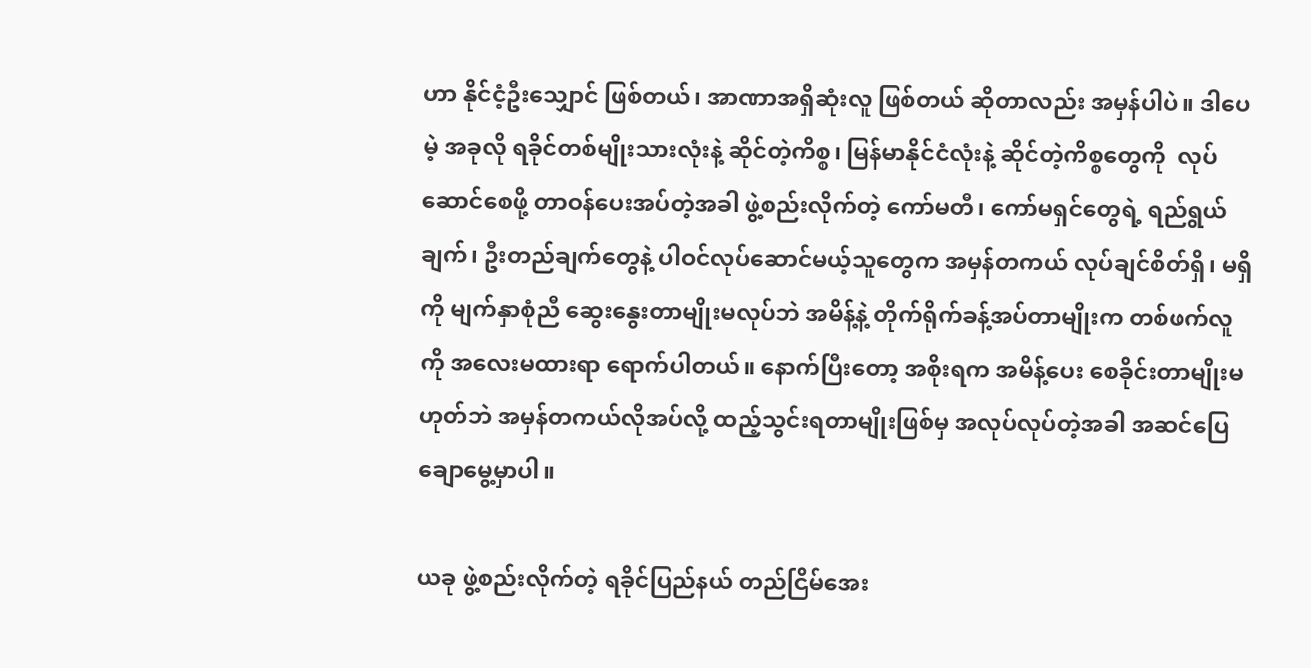ဟာ နိုင်ငံ့ဦးသျှောင် ဖြစ်တယ်၊ အာဏာအရှိဆုံးလူ ဖြစ်တယ် ဆိုတာလည်း အမှန်ပါပဲ။ ဒါပေမဲ့ အခုလို ရခိုင်တစ်မျိုးသားလုံးနဲ့ ဆိုင်တဲ့ကိစ္စ၊ မြန်မာနိုင်ငံလုံးနဲ့ ဆိုင်တဲ့ကိစ္စတွေကို  လုပ်ဆောင်စေဖို့ တာဝန်ပေးအပ်တဲ့အခါ ဖွဲ့စည်းလိုက်တဲ့ ကော်မတီ၊ ကော်မရှင်တွေရဲ့ ရည်ရွယ်ချက်၊ ဦးတည်ချက်တွေနဲ့ ပါဝင်လုပ်ဆောင်မယ့်သူတွေက အမှန်တကယ် လုပ်ချင်စိတ်ရှိ၊ မရှိကို မျက်နှာစုံညီ ဆွေးနွေးတာမျိုးမလုပ်ဘဲ အမိန့်နဲ့ တိုက်ရိုက်ခန့်အပ်တာမျိုးက တစ်ဖက်လူကို အလေးမထားရာ ရောက်ပါတယ်။ နောက်ပြီးတော့ အစိုးရက အမိန့်ပေး စေခိုင်းတာမျိုးမဟုတ်ဘဲ အမှန်တကယ်လိုအပ်လို့ ထည့်သွင်းရတာမျိုးဖြစ်မှ အလုပ်လုပ်တဲ့အခါ အဆင်ပြေချောမွေ့မှာပါ။

ယခု ဖွဲ့စည်းလိုက်တဲ့ ရခိုင်ပြည်နယ် တည်ငြိမ်အေး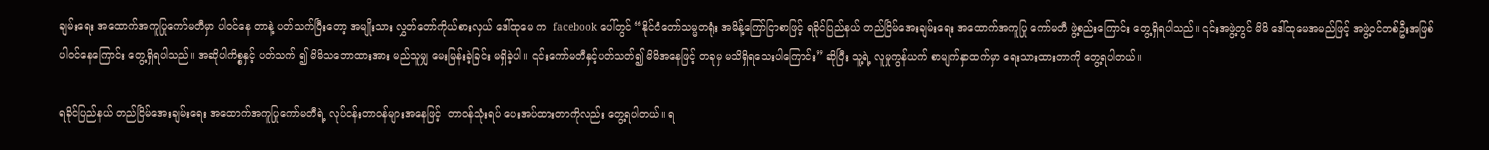ချမ်းရေး အထောက်အကူပြုကော်မတီမှာ ပါဝင်နေ တာနဲ့ ပတ်သက်ပြီးတော့ အမျိုးသား လွှတ်တော်ကိုယ်စားလှယ် ဒေါ်ထုမေ က  facebook ပေါ်တွင် “နိုင်ငံတော်သမ္မတရုံး အမိန့်ကြော်ငြာစာဖြင့် ရခိုင်ပြည်နယ် တည်ငြိမ်အေးချမ်းရေး အထောက်အကူပြု ကော်မတီ ဖွဲ့စည်းကြောင်း တွေ့ရှိရပါသည်။ ၎င်းအဖွဲ့တွင် မိမိ ဒေါ်ထုမေအမည်ဖြင့် အဖွဲ့ဝင်တစ်ဦးအဖြစ် ပါဝင်နေကြောင်း တွေ့ရှိရပါသည်။ အဆိုပါကိစ္စနှင့် ပတ်သက် ၍ မိမိသဘောထားအား မည်သူမျှ မေးမြန်းခဲ့ခြင်း မရှိခဲ့ပါ။ ၎င်းကော်မတီနှင့်ပတ်သတ်၍ မိမိအနေဖြင့် တခုမှ မသိရှိရသေးပါကြောင်း” ဆိုပြီး သူ့ရဲ့ လူမှုကွန်ယက် စာမျက်နှာထက်မှာ ရေးသားထားတာကို တွေ့ရပါတယ်။

ရခိုင်ပြည်နယ် တည်ငြိမ်အေးချမ်းရေး အထောက်အကူပြုကော်မတီရဲ့ လုပ်ငန်းတာဝန်များအနေဖြင့်  တာဝန်သုံးရပ် ပေးအပ်ထားတာကိုလည်း တွေ့ရပါတယ်။ ရ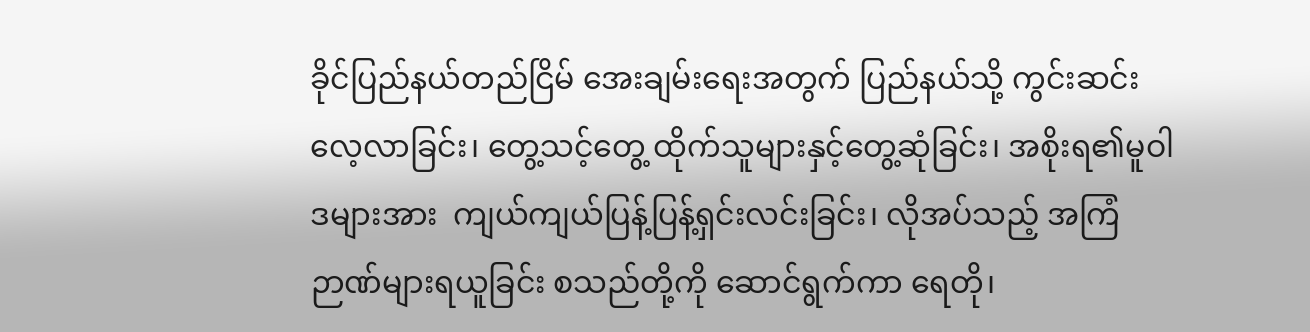ခိုင်ပြည်နယ်တည်ငြိမ် အေးချမ်းရေးအတွက် ပြည်နယ်သို့ ကွင်းဆင်းလေ့လာခြင်း၊ တွေ့သင့်တွေ့ ထိုက်သူများနှင့်တွေ့ဆုံခြင်း၊ အစိုးရ၏မူဝါဒများအား  ကျယ်ကျယ်ပြန့်ပြန့်ရှင်းလင်းခြင်း၊ လိုအပ်သည့် အကြံဉာဏ်များရယူခြင်း စသည်တို့ကို ဆောင်ရွက်ကာ ရေတို၊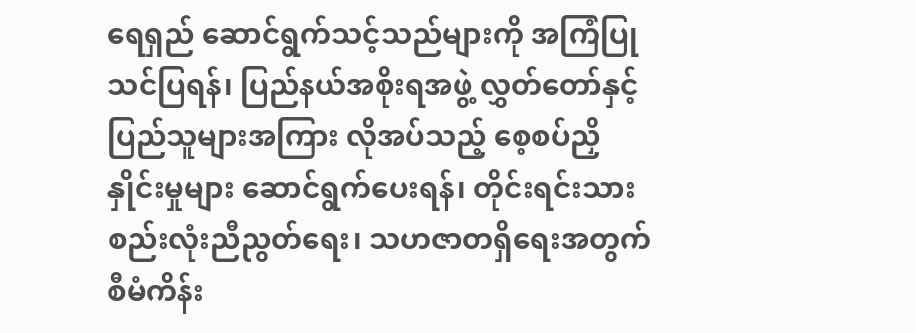ရေရှည် ဆောင်ရွက်သင့်သည်များကို အကြံပြုသင်ပြရန်၊ ပြည်နယ်အစိုးရအဖွဲ့ လွှတ်တော်နှင့် ပြည်သူများအကြား လိုအပ်သည့် စေ့စပ်ညှိနှိုင်းမှုများ ဆောင်ရွက်ပေးရန်၊ တိုင်းရင်းသား စည်းလုံးညီညွတ်ရေး၊ သဟဇာတရှိရေးအတွက် စီမံကိန်း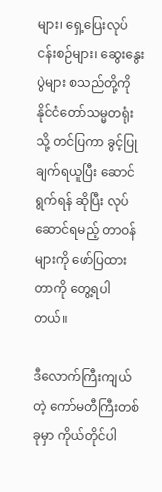များ၊ ရှေ့ပြေးလုပ်ငန်းစဉ်များ၊ ဆွေးနွေးပွဲများ စသည်တို့ကို နိုင်ငံတော်သမ္မတရုံးသို့ တင်ပြကာ ခွင့်ပြုချက်ရယူပြီး ဆောင်ရွက်ရန် ဆိုပြီး လုပ်ဆောင်ရမည့် တာဝန်များကို ဖော်ပြထားတာကို တွေ့ရပါတယ်။

ဒီလောက်ကြီးကျယ်တဲ့ ကော်မတီကြီးတစ်ခုမှာ ကိုယ်တိုင်ပါ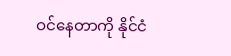ဝင်နေတာကို နိုင်ငံ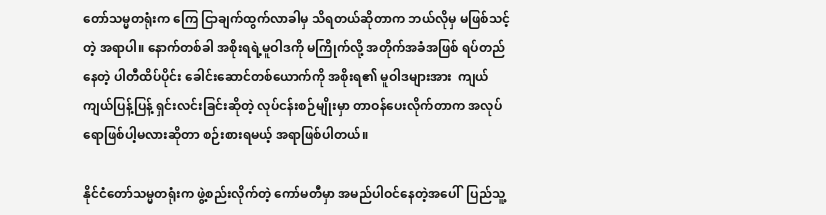တော်သမ္မတရုံးက ကြေ ငြာချက်ထွက်လာခါမှ သိရတယ်ဆိုတာက ဘယ်လိုမှ မဖြစ်သင့်တဲ့ အရာပါ။ နောက်တစ်ခါ အစိုးရရဲ့မူဝါဒကို မကြိုက်လို့ အတိုက်အခံအဖြစ် ရပ်တည်နေတဲ့ ပါတီထိပ်ပိုင်း ခေါင်းဆောင်တစ်ယောက်ကို အစိုးရ၏ မူဝါဒများအား  ကျယ်ကျယ်ပြန့်ပြန့် ရှင်းလင်းခြင်းဆိုတဲ့ လုပ်ငန်းစဉ်မျိုးမှာ တာဝန်ပေးလိုက်တာက အလုပ်ရောဖြစ်ပါ့မလားဆိုတာ စဉ်းစားရမယ့် အရာဖြစ်ပါတယ်။

နိုင်ငံတော်သမ္မတရုံးက ဖွဲ့စည်းလိုက်တဲ့ ကော်မတီမှာ အမည်ပါဝင်နေတဲ့အပေါ်  ပြည်သူ့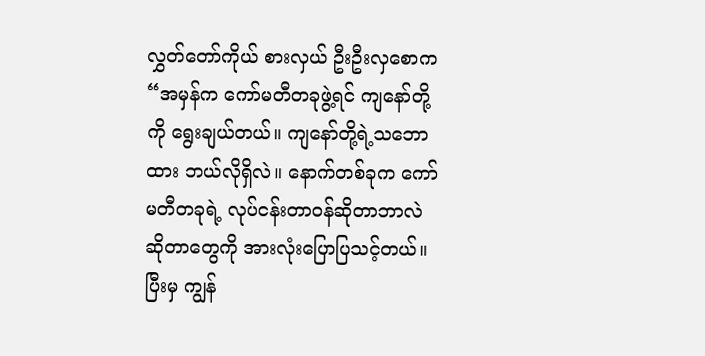လွှတ်တော်ကိုယ် စားလှယ် ဦးဦးလှစောက “အမှန်က ကော်မတီတခုဖွဲ့ရင် ကျနော်တို့ကို ရွေးချယ်တယ်။ ကျနော်တို့ရဲ့သဘောထား ဘယ်လိုရှိလဲ။ နောက်တစ်ခုက ကော်မတီတခုရဲ့ လုပ်ငန်းတာဝန်ဆိုတာဘာလဲ ဆိုတာတွေကို အားလုံးပြောပြသင့်တယ်။ ပြီးမှ ကျွန်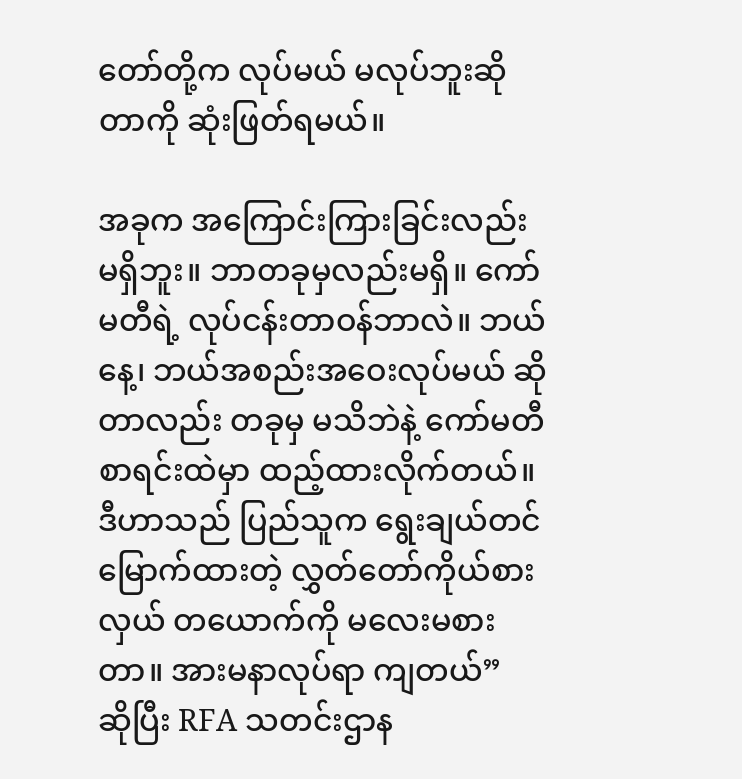တော်တို့က လုပ်မယ် မလုပ်ဘူးဆိုတာကို ဆုံးဖြတ်ရမယ်။

အခုက အကြောင်းကြားခြင်းလည်း မရှိဘူး။ ဘာတခုမှလည်းမရှိ။ ကော်မတီရဲ့ လုပ်ငန်းတာဝန်ဘာလဲ။ ဘယ်နေ့၊ ဘယ်အစည်းအဝေးလုပ်မယ် ဆိုတာလည်း တခုမှ မသိဘဲနဲ့ ကော်မတီစာရင်းထဲမှာ ထည့်ထားလိုက်တယ်။ ဒီဟာသည် ပြည်သူက ရွေးချယ်တင်မြောက်ထားတဲ့ လွှတ်တော်ကိုယ်စားလှယ် တယောက်ကို မလေးမစားတာ။ အားမနာလုပ်ရာ ကျတယ်”  ဆိုပြီး RFA သတင်းဌာန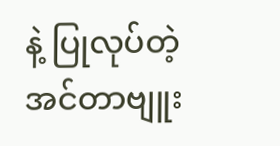နဲ့ ပြုလုပ်တဲ့ အင်တာဗျူး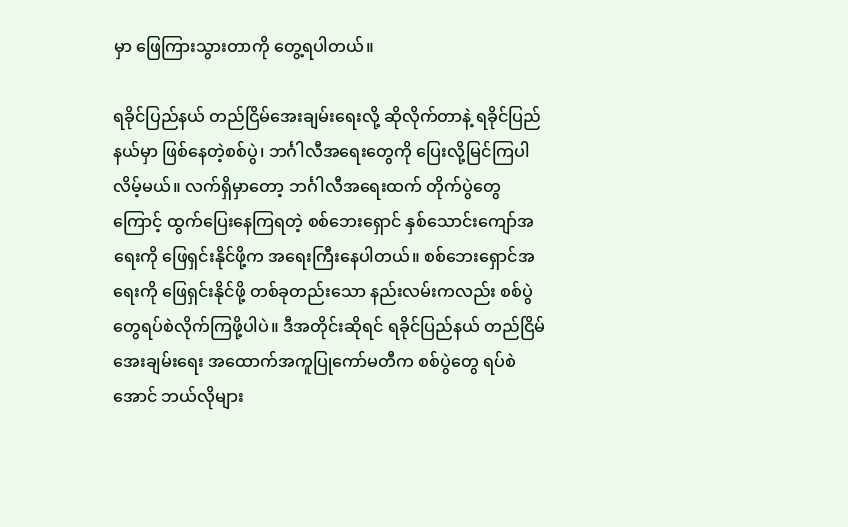မှာ ဖြေကြားသွားတာကို တွေ့ရပါတယ်။

ရခိုင်ပြည်နယ် တည်ငြိမ်အေးချမ်းရေးလို့ ဆိုလိုက်တာနဲ့ ရခိုင်ပြည်နယ်မှာ ဖြစ်နေတဲ့စစ်ပွဲ၊ ဘင်္ဂါလီအရေးတွေကို ပြေးလို့မြင်ကြပါလိမ့်မယ်။ လက်ရှိမှာတော့ ဘင်္ဂါလီအရေးထက် တိုက်ပွဲတွေကြောင့် ထွက်ပြေးနေကြရတဲ့ စစ်ဘေးရှောင် နှစ်သောင်းကျော်အရေးကို ဖြေရှင်းနိုင်ဖို့က အရေးကြီးနေပါတယ်။ စစ်ဘေးရှောင်အရေးကို ဖြေရှင်းနိုင်ဖို့ တစ်ခုတည်းသော နည်းလမ်းကလည်း စစ်ပွဲတွေရပ်စဲလိုက်ကြဖို့ပါပဲ။ ဒီအတိုင်းဆိုရင် ရခိုင်ပြည်နယ် တည်ငြိမ်အေးချမ်းရေး အထောက်အကူပြုကော်မတီက စစ်ပွဲတွေ ရပ်စဲအောင် ဘယ်လိုများ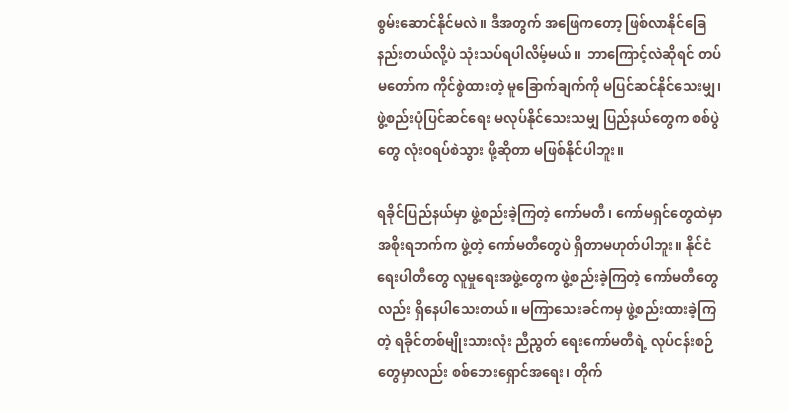စွမ်းဆောင်နိုင်မလဲ။ ဒီအတွက် အဖြေကတော့ ဖြစ်လာနိုင်ခြေ နည်းတယ်လို့ပဲ သုံးသပ်ရပါလိမ့်မယ်။  ဘာကြောင့်လဲဆိုရင် တပ်မတော်က ကိုင်စွဲထားတဲ့ မူခြောက်ချက်ကို မပြင်ဆင်နိုင်သေးမျှ၊ ဖွဲ့စည်းပုံပြင်ဆင်ရေး မလုပ်နိုင်သေးသမျှ ပြည်နယ်တွေက စစ်ပွဲတွေ လုံးဝရပ်စဲသွား ဖို့ဆိုတာ မဖြစ်နိုင်ပါဘူး။

ရခိုင်ပြည်နယ်မှာ ဖွဲ့စည်းခဲ့ကြတဲ့ ကော်မတီ၊ ကော်မရှင်တွေထဲမှာ အစိုးရဘက်က ဖွဲ့တဲ့ ကော်မတီတွေပဲ ရှိတာမဟုတ်ပါဘူး။ နိုင်ငံရေးပါတီတွေ လူမှုရေးအဖွဲ့တွေက ဖွဲ့စည်းခဲ့ကြတဲ့ ကော်မတီတွေလည်း ရှိနေပါသေးတယ်။ မကြာသေးခင်ကမှ ဖွဲ့စည်းထားခဲ့ကြတဲ့ ရခိုင်တစ်မျိုးသားလုံး ညီညွတ် ရေးကော်မတီရဲ့ လုပ်ငန်းစဉ်တွေမှာလည်း စစ်ဘေးရှောင်အရေး၊ တိုက်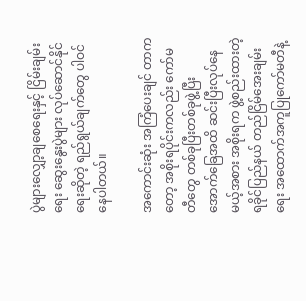ပွဲများလျှော့ချစေရေးနှင့် ငြိမ်းချမ်းရေး ဆွေးနွေးပွဲများ လုပ်ဆောင်နိုင်ရေးဆိုတဲ့ ရည်ရွယ်ချက်တွေ ပါဝင်နေပါတယ်။

အကောင်းဆုံး အကြံပေးချင် တာကတော့ အစိုးရပိုင်းကလည်း ကော်မတီတွေ တစ်ခုပြီးတစ်ခုဖွဲ့ပြီး အောက်ခြေအထိ ဆင်းပြီးလုပ်နေမယ့်အစား အစိုးရက ဖွဲ့စည်းထားတဲ့ ရခိုင်ပြည်နယ် တည်ငြိမ်အေးချမ်းရေး အထောက်အကူပြုကော်မတီနဲ့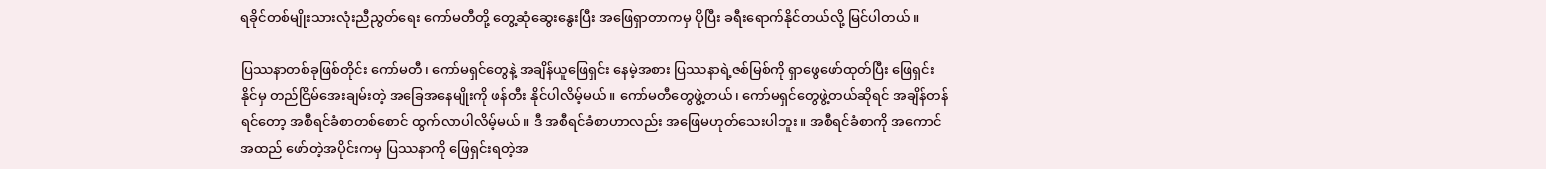ရခိုင်တစ်မျိုးသားလုံးညီညွတ်ရေး ကော်မတီတို့ တွေ့ဆုံဆွေးနွေးပြီး အဖြေရှာတာကမှ ပိုပြီး ခရီးရောက်နိုင်တယ်လို့ မြင်ပါတယ်။

ပြဿနာတစ်ခုဖြစ်တိုင်း ကော်မတီ၊ ကော်မရှင်တွေနဲ့ အချိန်ယူဖြေရှင်း နေမဲ့အစား ပြဿနာရဲ့ဇစ်မြစ်ကို ရှာဖွေဖော်ထုတ်ပြီး ဖြေရှင်းနိုင်မှ တည်ငြိမ်အေးချမ်းတဲ့ အခြေအနေမျိုးကို ဖန်တီး နိုင်ပါလိမ့်မယ်။ ကော်မတီတွေဖွဲ့တယ်၊ ကော်မရှင်တွေဖွဲ့တယ်ဆိုရင် အချိန်တန်ရင်တော့ အစီရင်ခံစာတစ်စောင် ထွက်လာပါလိမ့်မယ်။ ဒီ အစီရင်ခံစာဟာလည်း အဖြေမဟုတ်သေးပါဘူး။ အစီရင်ခံစာကို အကောင်အထည် ဖော်တဲ့အပိုင်းကမှ ပြဿနာကို ဖြေရှင်းရတဲ့အ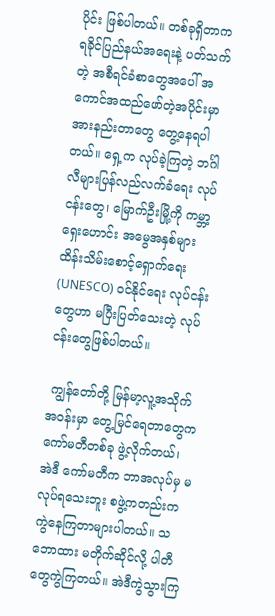ပိုင်း ဖြစ်ပါတယ်။ တစ်ခုရှိတာက ရခိုင်ပြည်နယ်အရေးနဲ့ ပတ်သက်တဲ့ အစီရင်ခံစာတွေအပေါ် အကောင်အထည်ဖော်တဲ့အပိုင်းမှာ အားနည်းတာတွေ တွေ့နေရပါတယ်။ ရှေ့က လုပ်ခဲ့ကြတဲ့ ဘင်္ဂါလီများပြန်လည်လက်ခံရေး လုပ်ငန်းတွေ၊ မြောက်ဦးမြို့ကို ကမ္ဘာ့ ရှေးဟောင်း အမွေအနှစ်များ ထိန်းသိမ်းစောင့်ရှောက်ရေး (UNESCO) ဝင်နိုင်ရေး လုပ်ငန်းတွေဟာ မပြီးပြတ်သေးတဲ့ လုပ်ငန်းတွေဖြစ်ပါတယ်။

 ကျွန်တော်တို့ မြန်မာ့လူ့အသိုက်အဝန်းမှာ တွေ့မြင်ရေတာတွေက ကော်မတီတစ်ခု ဖွဲ့လိုက်တယ်၊ အဲဒီ ကော်မတီက ဘာအလုပ်မှ မလုပ်ရသေးဘူး စဖွဲ့ကတည်းက ကွဲနေကြတာများပါတယ်။ သဘောထား မတိုက်ဆိုင်လို့ ပါတီတွေကွဲကြတယ်။ အဲဒီကွဲသွားကြ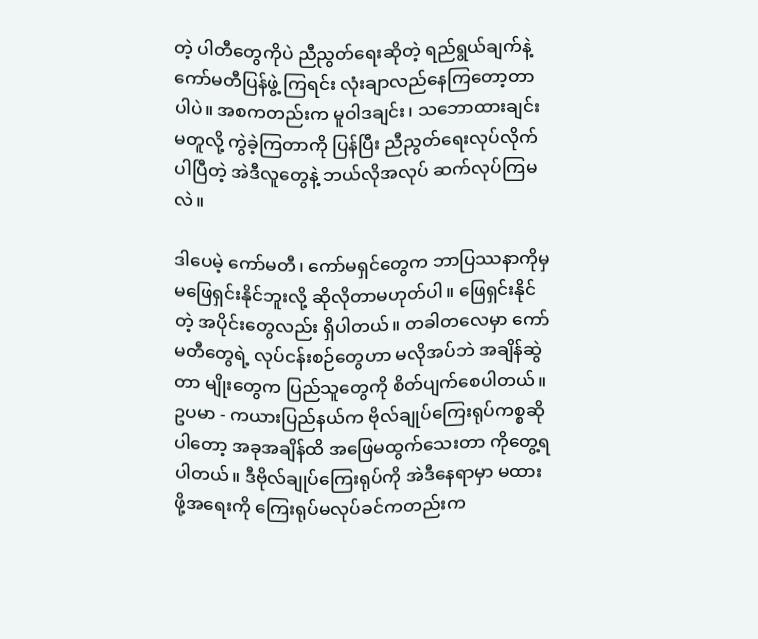တဲ့ ပါတီတွေကိုပဲ ညီညွတ်ရေးဆိုတဲ့ ရည်ရွယ်ချက်နဲ့ ကော်မတီပြန်ဖွဲ့ ကြရင်း လုံးချာလည်နေကြတော့တာပါပဲ။ အစကတည်းက မူဝါဒချင်း၊ သဘောထားချင်းမတူလို့ ကွဲခဲ့ကြတာကို ပြန်ပြီး ညီညွတ်ရေးလုပ်လိုက်ပါပြီတဲ့ အဲဒီလူတွေနဲ့ ဘယ်လိုအလုပ် ဆက်လုပ်ကြမလဲ။

ဒါပေမဲ့ ကော်မတီ၊ ကော်မရှင်တွေက ဘာပြဿနာကိုမှ မဖြေရှင်းနိုင်ဘူးလို့ ဆိုလိုတာမဟုတ်ပါ။ ဖြေရှင်းနိုင်တဲ့ အပိုင်းတွေလည်း ရှိပါတယ်။ တခါတလေမှာ ကော်မတီတွေရဲ့ လုပ်ငန်းစဉ်တွေဟာ မလိုအပ်ဘဲ အချိန်ဆွဲတာ မျိုးတွေက ပြည်သူတွေကို စိတ်ပျက်စေပါတယ်။ ဥပမာ - ကယားပြည်နယ်က ဗိုလ်ချုပ်ကြေးရုပ်ကစ္စဆိုပါတော့ အခုအချိန်ထိ အဖြေမထွက်သေးတာ ကိုတွေ့ရပါတယ်။ ဒီဗိုလ်ချုပ်ကြေးရုပ်ကို အဲဒီနေရာမှာ မထားဖို့အရေးကို ကြေးရုပ်မလုပ်ခင်ကတည်းက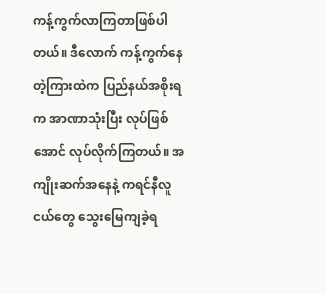ကန့်ကွက်လာကြတာဖြစ်ပါတယ်။ ဒီလောက် ကန့်ကွက်နေတဲ့ကြားထဲက ပြည်နယ်အစိုးရက အာဏာသုံးပြီး လုပ်ဖြစ်အောင် လုပ်လိုက်ကြတယ်။ အကျိုးဆက်အနေနဲ့ ကရင်နီလူငယ်တွေ သွေးမြေကျခဲ့ရ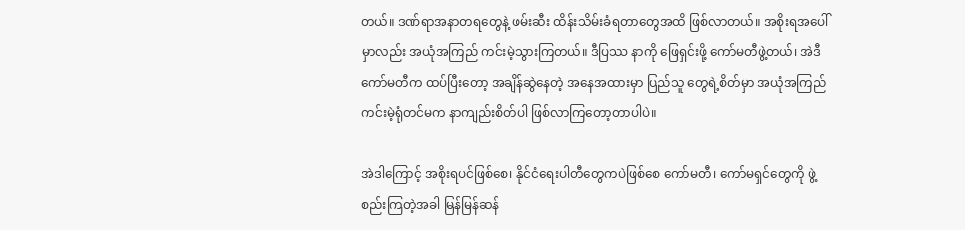တယ်။ ဒဏ်ရာအနာတရတွေနဲ့ ဖမ်းဆီး ထိန်းသိမ်းခံရတာတွေအထိ ဖြစ်လာတယ်။ အစိုးရအပေါ်မှာလည်း အယုံအကြည် ကင်းမဲ့သွားကြတယ်။ ဒီပြဿ နာကို ဖြေရှင်းဖို့ ကော်မတီဖွဲ့တယ်၊ အဲဒီကော်မတီက ထပ်ပြီးတော့ အချိန်ဆွဲနေတဲ့ အနေအထားမှာ ပြည်သူ တွေရဲ့စိတ်မှာ အယုံအကြည်ကင်းမဲ့ရုံတင်မက နာကျည်းစိတ်ပါ ဖြစ်လာကြတော့တာပါပဲ။

အဲဒါကြောင့် အစိုးရပင်ဖြစ်စေ၊ နိုင်ငံရေးပါတီတွေကပဲဖြစ်စေ ကော်မတီ၊ ကော်မရှင်တွေကို ဖွဲ့စည်းကြတဲ့အခါ မြန်မြန်ဆန်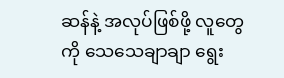ဆန်နဲ့ အလုပ်ဖြစ်ဖို့ လူတွေကို သေသေချာချာ ရွေး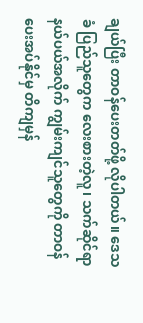ချယ်ပြီး တာဝန်ပေးတတ်ဖို့ လိုပါတယ်။ ဒေသခံ ပြည်သူတွေက လေးစားတဲ့လူ၊ သက်ဆိုင်ရာနယ်ပယ်အလိုက် ကျွမ်းကျင်သူတွေကို တာဝန်ပေးအပ်နိုင်မှ တိကျမှန်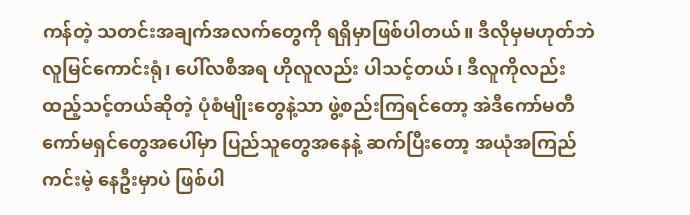ကန်တဲ့ သတင်းအချက်အလက်တွေကို ရရှိမှာဖြစ်ပါတယ်။ ဒီလိုမှမဟုတ်ဘဲ လူမြင်ကောင်းရုံ၊ ပေါ်လစီအရ ဟိုလူလည်း ပါသင့်တယ်၊ ဒီလူကိုလည်း ထည့်သင့်တယ်ဆိုတဲ့ ပုံစံမျိုးတွေနဲ့သာ ဖွဲ့စည်းကြရင်တော့ အဲဒီကော်မတီ ကော်မရှင်တွေအပေါ်မှာ ပြည်သူတွေအနေနဲ့ ဆက်ပြီးတော့ အယုံအကြည် ကင်းမဲ့ နေဦးမှာပဲ ဖြစ်ပါ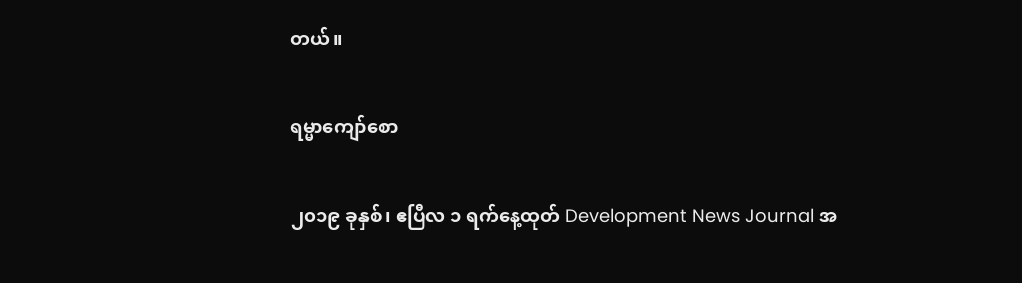တယ်။

ရမ္မာကျော်စော

၂၀၁၉ ခုနှစ်၊ ဧပြီလ ၁ ရက်နေ့ထုတ် Development News Journal အ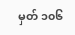မှတ် ၁၀၆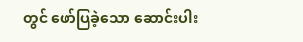တွင် ဖော်ပြခဲ့သော ဆောင်းပါး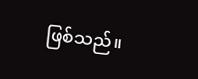ဖြစ်သည်။